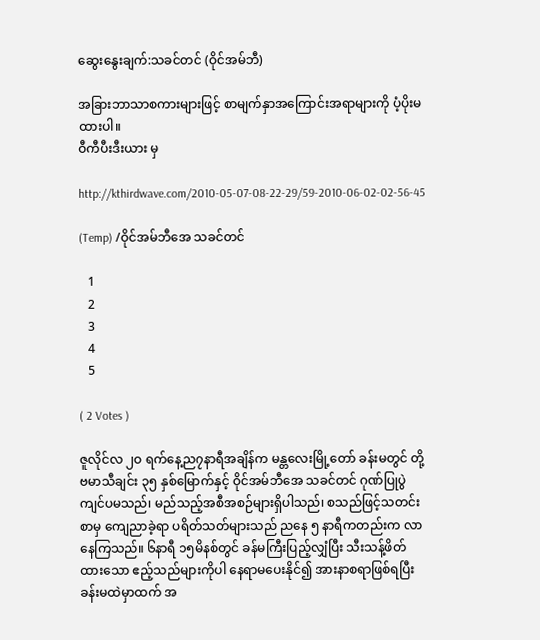ဆွေးနွေးချက်:သခင်တင် (ဝိုင်အမ်ဘီ)

အခြားဘာသာစကားများဖြင့် စာမျက်နှာအကြောင်းအရာများကို ပံ့ပိုးမထားပါ။
ဝီကီပီးဒီးယား မှ

http://kthirdwave.com/2010-05-07-08-22-29/59-2010-06-02-02-56-45

(Temp) /ဝိုင်အမ်ဘီအေ သခင်တင်

   1
   2
   3
   4
   5

( 2 Votes )

ဇူလိုင်လ ၂ဝ ရက်နေ့ည၇နာရီအချိန်က မန္တလေးမြို့တော် ခန်းမတွင် တို့ဗမာသီချင်း ၃၅ နှစ်မြောက်နှင့် ဝိုင်အမ်ဘီအေ သခင်တင် ဂုဏ်ပြုပွဲကျင်ပမသည်၊ မည်သည့်အစီအစဉ်များရှိပါသည်၊ စသည်ဖြင့်သတင်းစာမှ ကျေညာခဲ့ရာ ပရိတ်သတ်များသည် ညနေ ၅ နာရီကတည်းက လာနေကြသည်။ ၆နာရီ ၁၅မိနစ်တွင် ခန်မကြီးပြည့်လျှံပြီး သီးသန့်ဖိတ်ထားသော ဧည့်သည်များကိုပါ နေရာမပေးနိုင်၍ အားနာစရာဖြစ်ရပြီး ခန်းမထဲမှာထက် အ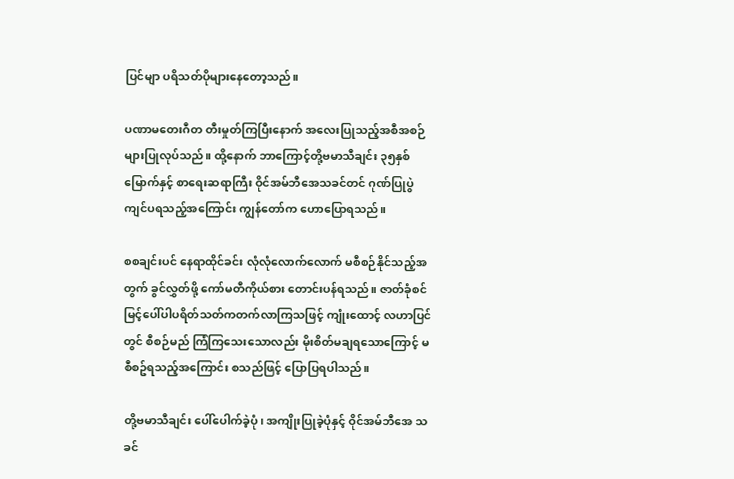ပြင်မျာ ပရိသတ်ပိုများနေတော့သည်။

ပဏာမတေးဂီတ တီးမှုတ်ကြပြီးနောက် အလေးပြုသည့်အစီအစဉ်များပြုလုပ်သည်။ ထို့နောက် ဘာကြောင့်တို့ဗမာသီချင်း ၃၅နှစ်မြောက်နှင့် စာရေးဆရာကြီး ဝိုင်အမ်ဘီအေသခင်တင် ဂုဏ်ပြုပွဲကျင်ပရသည့်အကြောင်း ကျွန်တော်က ဟောပြောရသည်။

စစချင်းပင် နေရာထိုင်ခင်း လုံလုံလောက်လောက် မစီစဉ်နိုင်သည့်အတွက် ခွင်လွှတ်ဖို့ ကော်မတီကိုယ်စား တောင်းပန်ရသည်။ ဇာတ်ခုံစင်မြင့်ပေါ်ပါပရိတ်သတ်ကတက်လာကြသဖြင့် ကျုံးထောင့် လဟာပြင်တွင် စီစဉ်မည် ကြံကြသေးသောလည်း မိုးစိတ်မချရသောကြောင့် မစီစဥ်ရသည့်အကြောင်း စသည်ဖြင့် ပြောပြရပါသည်။

တို့ဗမာသီချင်း ပေါ်ပေါက်ခဲ့ပုံ၊ အကျိုးပြုခဲ့ပုံနှင့် ဝိုင်အမ်ဘီအေ သခင်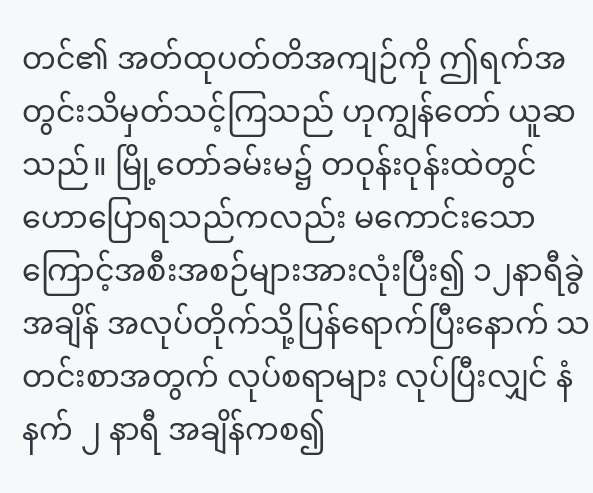တင်၏ အတ်ထုပတ်တိအကျဉ်ကို ဤရက်အတွင်းသိမှတ်သင့်ကြသည် ဟုကျွန်တော် ယူဆသည်။ မြို့တော်ခမ်းမ၌ တဝုန်းဝုန်းထဲတွင် ဟောပြောရသည်ကလည်း မကောင်းသောကြောင့်အစီးအစဉ်များအားလုံးပြီး၍ ၁၂နာရီခွဲအချိန် အလုပ်တိုက်သို့ပြန်ရောက်ပြီးနောက် သတင်းစာအတွက် လုပ်စရာများ လုပ်ပြီးလျှင် နံနက် ၂ နာရီ အချိန်ကစ၍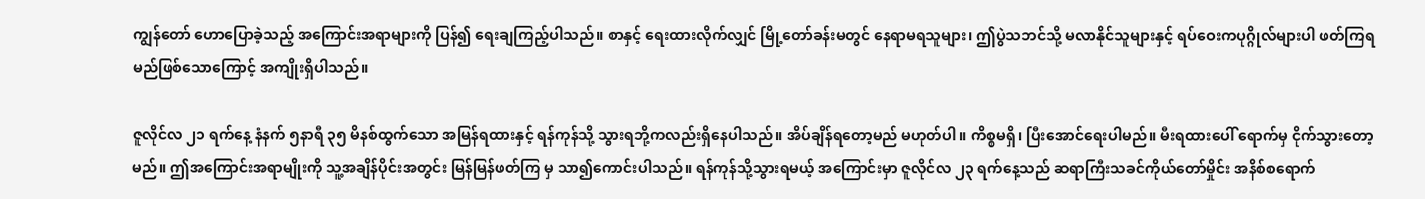ကျွန်တော် ဟောပြောခဲ့သည့် အကြောင်းအရာများကို ပြန်၍ ရေးချကြည့်ပါသည်။ စာနှင့် ရေးထားလိုက်လျှင် မြို့တော်ခန်းမတွင် နေရာမရသူများ၊ ဤပွဲသဘင်သို့ မလာနိုင်သူများနှင့် ရပ်ဝေးကပုဂ္ဂိုလ်များပါ ဖတ်ကြရမည်ဖြစ်သောကြောင့် အကျိုးရှိပါသည်။

ဇူလိုင်လ ၂၁ ရက်နေ့ နံနက် ၅နာရီ ၃၅ မိနစ်ထွက်သော အမြန်ရထားနှင့် ရန်ကုန်သို့ သွားရဘို့ကလည်းရှိနေပါသည်။ အိပ်ချိန်ရတော့မည် မဟုတ်ပါ။ ကိစ္စမရှိ၊ ပြီးအောင်ရေးပါမည်။ မီးရထားပေါ် ရောက်မှ ငိုက်သွားတော့မည်။ ဤအကြောင်းအရာမျိုးကို သူ့အချိန်ပိုင်းအတွင်း မြန်မြန်ဖတ်ကြ မှ သာ၍ကောင်းပါသည်။ ရန်ကုန်သို့သွားရမယ့် အကြောင်းမှာ ဇူလိုင်လ ၂၃ ရက်နေ့သည် ဆရာကြီးသခင်ကိုယ်တော်မှိုင်း အနိစ်စရောက်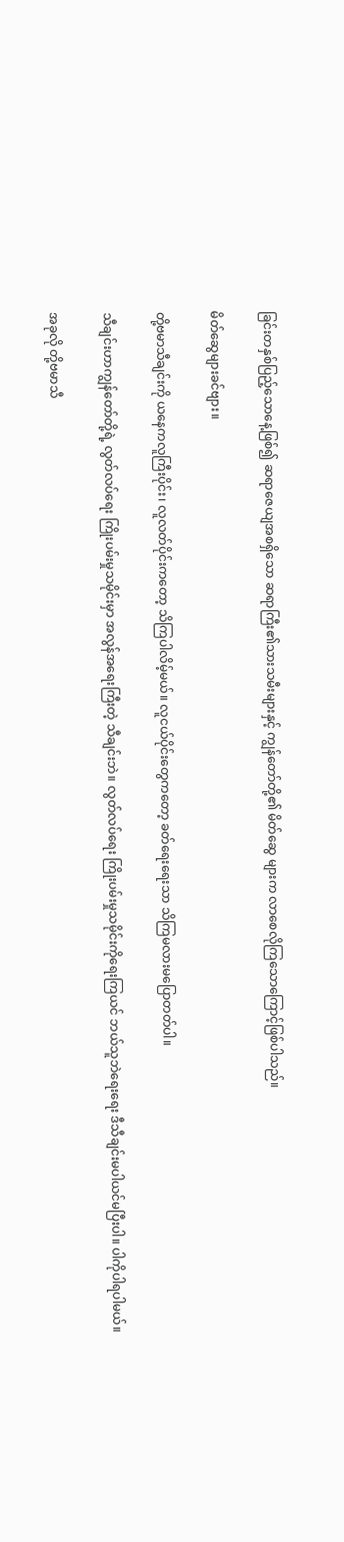ခြင်းတနှစ်ပြည့်သောနေ့ဖြစ်၍ ဆရာဇေယျအစရှိသော ဆရာကြီး၏သားသမီးများနှင့် ကျွန်တော်တို့၏ မိတ်ဆွေ များက လာစေလိုကြသောကြောင့်ဖြစ်ပါသည်။

မိတ်ဆွေများခင်ဗျား။

တို့ဗမာသီချင်းကို ယနေကလူကြီးပိုင်း၊ လူလတ်ပိုင်းကတော့ သိကြပါလိမ့်မယ်။ လူငယ်ပိုင်းတွေကတော့ ခတ်ရေးရေးသာ သိကြမလားမပြောတတ်ပါ။

သီချင်းဟာကျွန်တော်တို့ရဲ့ လွတ်လပ်ရေး ကြိုးပမ်းမှုသမိုင်းမှာ အလွန်အရေးကြီးတဲ့ သီချင်းဘဲ။ လွတ်လပ်ရေး ကြိုးပမ်းမှုသမိုင်းကိုရေးကြယင် ဘယ်သူဘဲရေးရေး ဒီသီချင်းမပါယင်မပြီးပါ။ ပါကိုပါရပါမယ်။

အခုလို တို့ဗမာသီ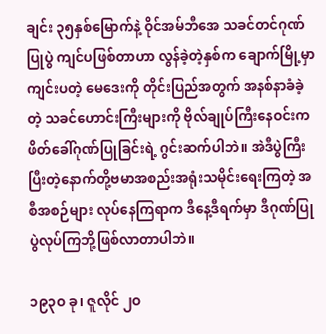ချင်း ၃၅နှစ်မြောက်နဲ့ ဝိုင်အမ်ဘီအေ သခင်တင်ဂုဏ်ပြုပွဲ ကျင်ပဖြစ်တာဟာ လွန်ခဲ့တဲ့နှစ်က ချောက်မြို့မှာ ကျင်းပတဲ့ မေဒေးကို တိုင်းပြည်အတွက် အနစ်နာခံခဲ့တဲ့ သခင်ဟောင်းကြီးများကို ဗိုလ်ချုပ်ကြီးနေဝင်းက ဖိတ်ခေါ်ဂုဏ်ပြုခြင်းရဲ့ ဂွင်းဆက်ပါဘဲ။ အဲဒီပွဲကြီးပြီးတဲ့နောက်တို့ဗမာအစည်းအရုံးသမိုင်းရေးကြတဲ့ အစီအစဉ်များ လုပ်နေကြရာက ဒီနေ့ဒီရက်မှာ ဒီဂုဏ်ပြုပွဲလုပ်ကြဘို့ဖြစ်လာတာပါဘဲ။

၁၉၃ဝ ခု၊ ဇူလိုင် ၂ဝ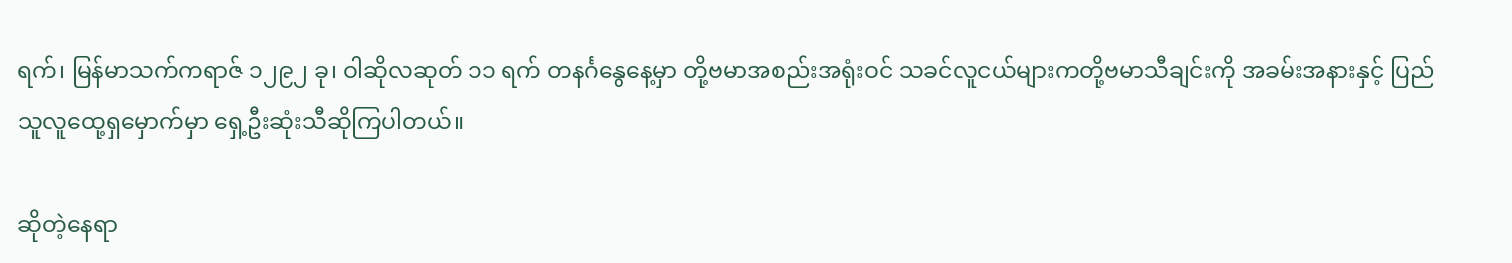ရက်၊ မြန်မာသက်ကရာဇ် ၁၂၉၂ ခု၊ ဝါဆိုလဆုတ် ၁၁ ရက် တနင်္ဂနွေနေ့မှာ တို့ဗမာအစည်းအရုံးဝင် သခင်လူငယ်များကတို့ဗမာသီချင်းကို အခမ်းအနားနှင့် ပြည်သူလူထေု့ရှမှောက်မှာ ရှေ့ဦးဆုံးသီဆိုကြပါတယ်။

ဆိုတဲ့နေရာ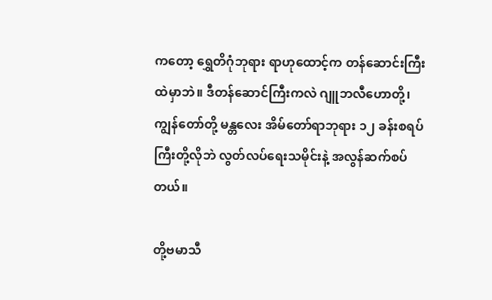ကတော့ ရွှေတိဂုံဘုရား ရာဟုထောင့်က တန်ဆောင်းကြီးထဲမှာဘဲ။ ဒီတန်ဆောင်ကြီးကလဲ ဂျူဘလီဟောတို့၊ ကျွန်တော်တို့ မန္တလေး အိမ်တော်ရာဘုရား ၁၂ ခန်းစရပ်ကြီးတို့လိုဘဲ လွတ်လပ်ရေးသမိုင်းနဲ့ အလွန်ဆက်စပ်တယ်။

တို့ဗမာသီ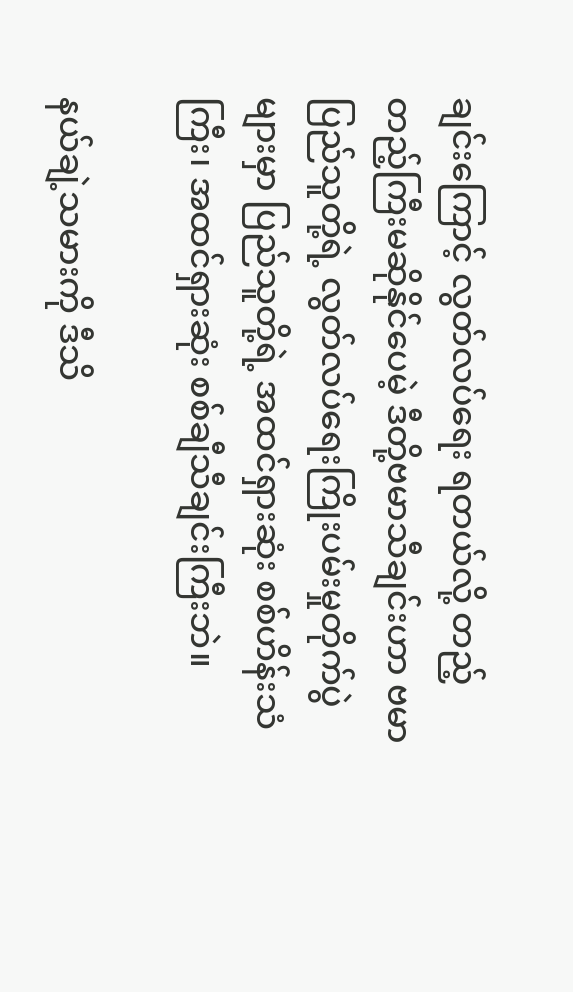ချင်းကြောင့် လွတ်လပ်ရေး ရတယ်လို့ တည့်တည့်ကြီးမဆိုနိုင်ပေမဲ့ ဒီတို့ဗမာသီချင်းဟာ ဗမာပြည်သူတို့ရဲ့ လွတ်လပ်ရေးကြိုးပမ်းမှုတိုက်ပွဲများမှာ ပြည်သူတို့ရဲ့ အထင်ရှားဆုံး စစ်ဟိန်းသံကြီး၊ အထင်ရှားဆုံး စစ်ချီသီချင်းကြီးဘဲ။

နယ်ချဲ့သမားကို ဒီသိ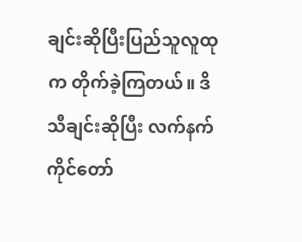ချင်းဆိုပြီးပြည်သူလူထုက တိုက်ခဲ့ကြတယ်။ ဒိသီချင်းဆိုပြီး လက်နက်ကိုင်တော်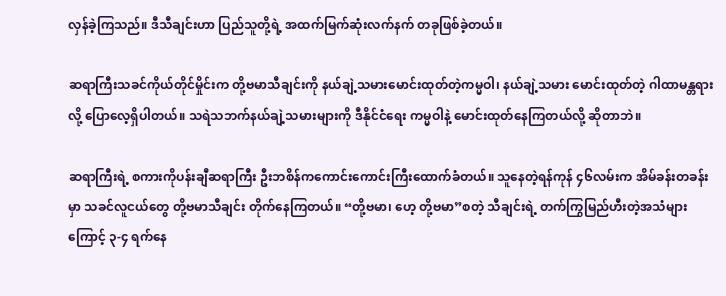လှန်ခဲ့ကြသည်။ ဒီသီချင်းဟာ ပြည်သူတို့ရဲ့ အထက်မြက်ဆုံးလက်နက် တခုဖြစ်ခဲ့တယ်။

ဆရာကြီးသခင်ကိုယ်တိုင်မှိုင်းက တို့ဗမာသီချင်းကို နယ်ချဲ့သမားမောင်းထုတ်တဲ့ကမ္မဝါ၊ နယ်ချဲ့သမား မောင်းထုတ်တဲ့ ဂါထာမန္တရားလို့ ပြောလေ့ရှိပါတယ်။ သရဲသဘက်နယ်ချဲ့သမားများကို ဒီနိုင်ငံရေး ကမ္မဝါနဲ့ မောင်းထုတ်နေကြတယ်လို့ ဆိုတာဘဲ။

ဆရာကြီးရဲ့ စကားကိုပန်းချီဆရာကြီး ဦးဘစိန်ကကောင်းကောင်းကြီးထောက်ခံတယ်။ သူနေတဲ့ရန်ကုန် ၄၆လမ်းက အိမ်ခန်းတခန်းမှာ သခင်လူငယ်တွေ တို့ဗမာသီချင်း တိုက်နေကြတယ်။ “တို့ဗမာ၊ ဟေ့ တို့ဗမာ”စတဲ့ သီချင်းရဲ့ တက်ကြွမြည်ဟီးတဲ့အသံများကြောင့် ၃-၄ ရက်နေ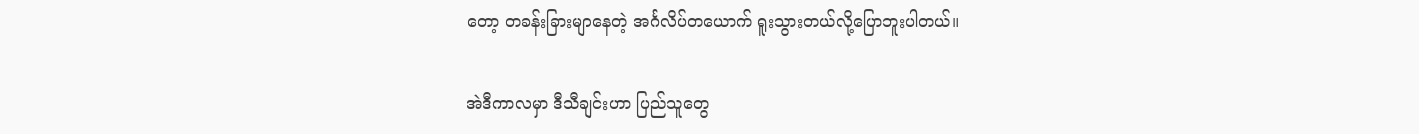တော့ တခန်းခြားမျာနေတဲ့ အင်္ဂလိပ်တယောက် ရူးသွားတယ်လို့ပြောဘူးပါတယ်။

အဲဒီကာလမှာ ဒီသီချင်းဟာ ပြည်သူတွေ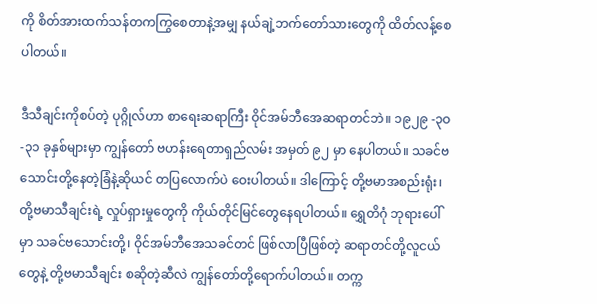ကို စိတ်အားထက်သန်တကကြွစေတာနဲ့အမျှ နယ်ချဲ့ဘက်တော်သားတွေကို ထိတ်လန့်စေပါတယ်။

ဒီသီချင်းကိုစပ်တဲ့ ပုဂ္ဂိုလ်ဟာ စာရေးဆရာကြီး ဝိုင်အမ်ဘီအေဆရာတင်ဘဲ။ ၁၉၂၉ -၃ဝ -၃၁ ခုနှစ်များမှာ ကျွန်တော် ဗဟန်းရေတာရှည်လမ်း အမှတ် ၉၂ မှာ နေပါတယ်။ သခင်ဗသောင်းတို့နေတဲ့ခြံနဲ့ဆိုယင် တပြလောက်ပဲ ဝေးပါတယ်။ ဒါကြောင့် တို့ဗမာအစည်းရုံး၊ တို့ဗမာသီချင်းရဲ့ လှုပ်ရှားမှုတွေကို ကိုယ်တိုင်မြင်တွေနေရပါတယ်။ ရွှေတိဂုံ ဘုရားပေါ်မှာ သခင်ဗသောင်းတို့၊ ဝိုင်အမ်ဘီအေသခင်တင် ဖြစ်လာပြီဖြစ်တဲ့ ဆရာတင်တို့လူငယ်တွေနဲ့ တို့ဗမာသီချင်း စဆိုတဲ့ဆီလဲ ကျွန်တော်တို့ရောက်ပါတယ်။ တက္က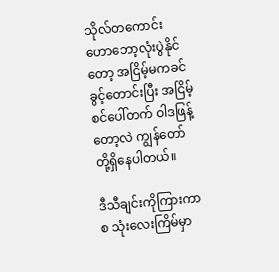သိုလ်တကောင်းဟောဘော့လုံးပွဲနိုင်တော့ အငြိမ့်မကခင်ခွင့်တောင်းပြီး အငြိမ့်စင်ပေါ်တက် ဝါဒဖြန့်တော့လဲ ကျွန်တော်တို့ရှိနေပါတယ်။

ဒီသီချင်းကိုကြားကာစ သုံးလေးကြိမ်မှာ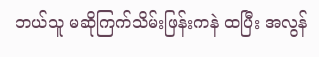ဘယ်သူ မဆိုကြက်သိမ်းဖြန်းကနဲ ထပြီး အလွန်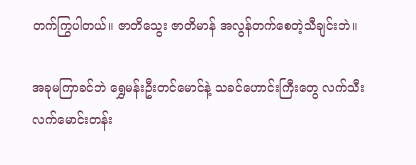တက်ကြွပါတယ်။ ဇာတိသွေး ဇာတိမာန် အလွန်တက်စေတဲ့သီချင်းဘဲ။

အခုမကြာခင်ဘဲ ရွှေမန်းဦးတင်မောင်နဲ့ သခင်ဟောင်းကြီးတွေ လက်သီး လက်မောင်းတန်း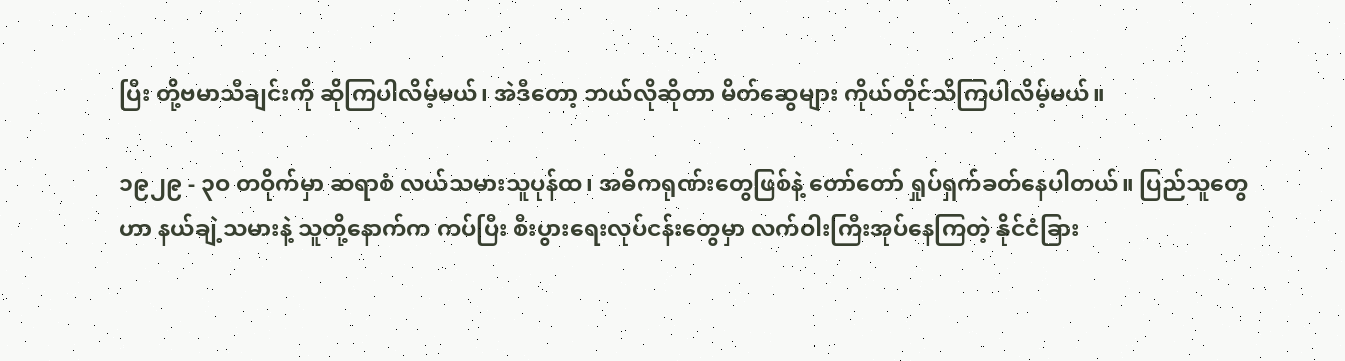ပြီး တို့ဗမာသီချင်းကို ဆိုကြပါလိမ့်မယ်၊ အဲဒီတော့ ဘယ်လိုဆိုတာ မိတ်ဆွေများ ကိုယ်တိုင်သိကြပါလိမ့်မယ်။

၁၉၂၉ - ၃ဝ တဝိုက်မှာ ဆရာစံ လယ်သမားသူပုန်ထ၊ အဓိကရုဏ်းတွေဖြစ်နဲ့ တော်တော် ရှုပ်ရှက်ခတ်နေပါတယ်။ ပြည်သူတွေဟာ နယ်ချဲ့သမားနဲ့ သူတို့နောက်က ကပ်ပြီး စီးပွားရေးလုပ်ငန်းတွေမှာ လက်ဝါးကြီးအုပ်နေကြတဲ့ နိုင်ငံခြား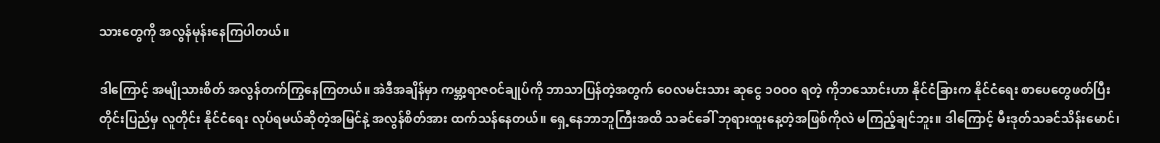သားတွေကို အလွန်မုန်းနေကြပါတယ်။

ဒါကြောင့် အမျိုသားစိတ် အလွန်တက်ကြွနေကြတယ်။ အဲဒီအချိန်မှာ ကမ္ဘာ့ရာဇဝင်ချုပ်ကို ဘာသာပြန်တဲ့အတွက် ဝေလမင်းသား ဆုငွေ ၁ဝဝဝ ရတဲ့ ကိုဘသောင်းဟာ နိုင်ငံခြားက နိုင်ငံရေး စာပေတွေဖတ်ပြီး တိုင်းပြည်မှ လူတိုင်း နိုင်ငံရေး လုပ်ရမယ်ဆိုတဲ့အမြင်နဲ့ အလွန်စိတ်အား ထက်သန်နေတယ်။ ရှေ့နေဘာဘူကြီးအထိ သခင်ခေါ် ဘုရားထူးနေ့တဲ့အဖြစ်ကိုလဲ မကြည့်ချင်ဘူး။ ဒါကြောင့် မီးဒုတ်သခင်သိန်းမောင်၊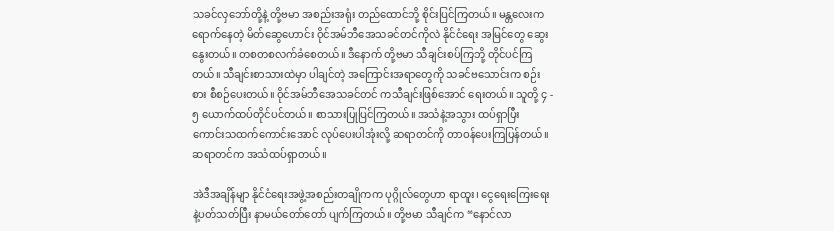သခင်လှဘော်တို့နဲ့ တို့ဗမာ အစည်းအရုံး တည်ထောင်ဘို့ စိုင်းပြင်ကြတယ်။ မန္တလေးက ရောက်နေတဲ့ မိတ်ဆွေဟောင်း ဝိုင်အမ်ဘီအေသခင်တင်ကိုလဲ နိုင်ငံရေး အမြင်တွေ ဆွေးနွေးတယ်။ တစတစလက်ခံစေတယ်။ ဒီနောက် တို့ဗမာ သီချင်းစပ်ကြဘို့ တိုင်ပင်ကြတယ်။ သီချင်းစာသားထဲမှာ ပါချင်တဲ့ အကြောင်းအရာတွေကို သခင်ဗသောင်းက စဉ်းစား စီစဉ်ပေးတယ်။ ဝိုင်အမ်ဘီအေသခင်တင် ကသီချင်းဖြစ်အောင် ရေးတယ်။ သူတို့ ၄ - ၅ ယောက်ထပ်တိုင်ပင်တယ်။ စာသားပြုပြင်ကြတယ်။ အသံနဲ့အသွား ထပ်ရှာပြီး ကောင်းသထက်ကောင်းအောင် လုပ်ပေးပါအုံးလို့ ဆရာတင်ကို တာဝန်ပေးကြပြန်တယ်။ ဆရာတင်က အသံထပ်ရှာတယ်။

အဲဒီအချိန်မျာ နိုင်ငံရေးအဖွဲ့အစည်းတချိုကက ပုဂ္ဂိုလ်တွေဟာ ရာထူး၊ ငွေရေးကြေးရေးနဲ့ပတ်သတ်ပြီး နာမယ်တော်တော် ပျက်ကြတယ်။ တို့ဗမာ သီချင်က “နောင်လာ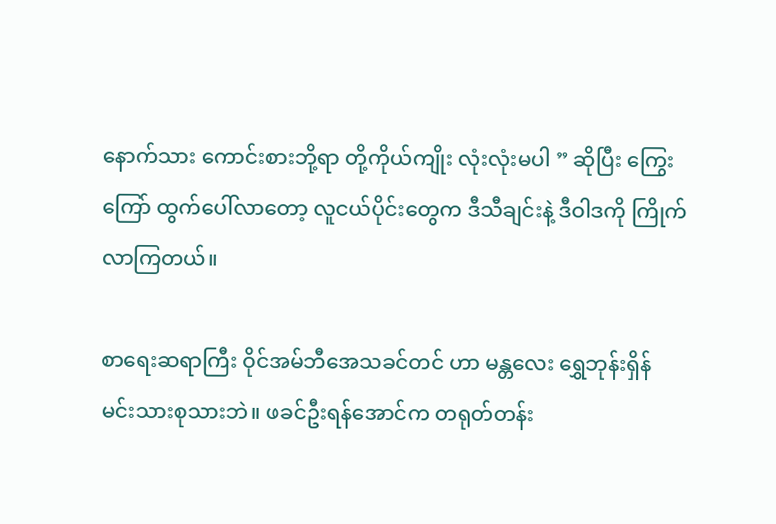နောက်သား ကောင်းစားဘို့ရာ တို့ကိုယ်ကျိုး လုံးလုံးမပါ ” ဆိုပြီး ကြွေးကြော် ထွက်ပေါ်လာတော့ လူငယ်ပိုင်းတွေက ဒီသီချင်းနဲ့ ဒီဝါဒကို ကြိုက်လာကြတယ်။

စာရေးဆရာကြီး ဝိုင်အမ်ဘီအေသခင်တင် ဟာ မန္တလေး ရွှေဘုန်းရှိန် မင်းသားစုသားဘဲ။ ဖခင်ဦးရန်အောင်က တရုတ်တန်း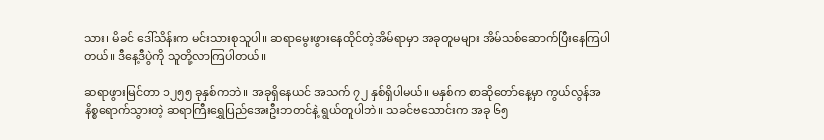သား၊ မိခင် ဒေါ်သိန်းက မင်းသားစုသူပါ။ ဆရာမွေးဖွားနေထိုင်တဲ့အိမ်ရာမှာ အခုတူမများ အိမ်သစ်ဆောက်ပြီးနေကြပါတယ်။ ဒီနေ့ဒီပွဲကို သူတို့လာကြပါတယ်။

ဆရာဖွားမြင်တာ ၁၂၅၅ ခုနှစ်ကဘဲ။ အခုရှိနေယင် အသက် ၇၂ နှစ်ရှိပါမယ်။ မနှစ်က စာဆိုတော်နေ့မှာ ကွယ်လွန်အနိစ္စရောက်သွားတဲ့ ဆရာကြီးရွှေပြည်အေးဦးဘတင်နဲ့ ရွယ်တူပါဘဲ။ သခင်ဗသောင်းက အခု ၆၅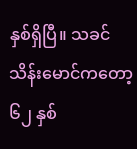နှစ်ရှိပြီ။ သခင်သိန်းမောင်ကတော့ ၆၂ နှစ်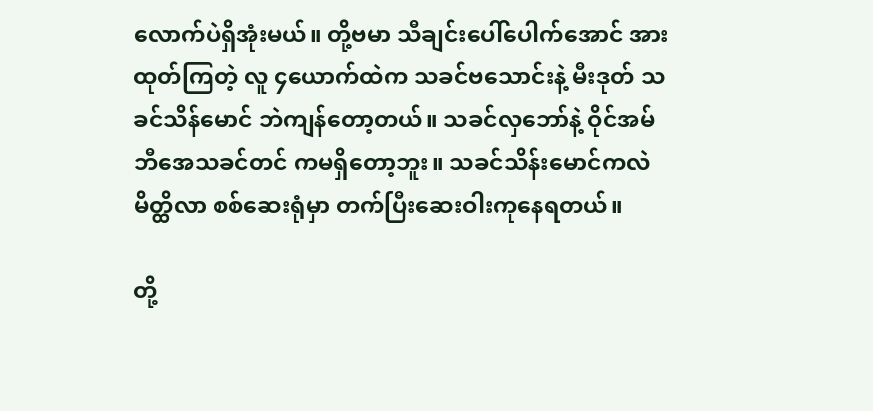လောက်ပဲရှိအုံးမယ်။ တို့ဗမာ သီချင်းပေါ်ပေါက်အောင် အားထုတ်ကြတဲ့ လူ ၄ယောက်ထဲက သခင်ဗသောင်းနဲ့ မီးဒုတ် သခင်သိန်မောင် ဘဲကျန်တော့တယ်။ သခင်လှဘော်နဲ့ ဝိုင်အမ်ဘီအေသခင်တင် ကမရှိတော့ဘူး။ သခင်သိန်းမောင်ကလဲ မိတ္ထိလာ စစ်ဆေးရုံမှာ တက်ပြီးဆေးဝါးကုနေရတယ်။

တို့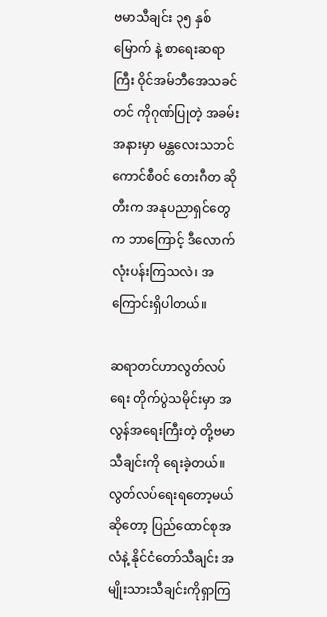ဗမာသီချင်း ၃၅ နှစ်မြောက် နဲ့ စာရေးဆရာကြီး ဝိုင်အမ်ဘီအေသခင်တင် ကိုဂုဏ်ပြုတဲ့ အခမ်းအနားမှာ မန္တလေးသဘင်ကောင်စီဝင် တေးဂီတ ဆိုတီးက အနုပညာရှင်တွေက ဘာကြောင့် ဒီလောက်လုံးပန်းကြသလဲ၊ အကြောင်းရှိပါတယ်။

ဆရာတင်ဟာလွတ်လပ်ရေး တိုက်ပွဲသမိုင်းမှာ အလွန်အရေးကြီးတဲ့ တို့ဗမာသီချင်းကို ရေးခဲ့တယ်။ လွတ်လပ်ရေးရတော့မယ်ဆိုတော့ ပြည်ထောင်စုအလံနဲ့ နိုင်ငံတော်သီချင်း အမျိုးသားသီချင်းကိုရှာကြ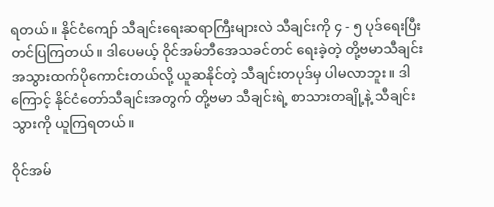ရတယ်။ နိုင်ငံကျော် သီချင်းရေးဆရာကြီးများလဲ သီချင်းကို ၄ - ၅ ပုဒ်ရေးပြီး တင်ပြကြတယ်။ ဒါပေမယ့် ဝိုင်အမ်ဘီအေသခင်တင် ရေးခဲ့တဲ့ တို့ဗမာသီချင်းအသွားထက်ပိုကောင်းတယ်လို့ ယူဆနိုင်တဲ့ သီချင်းတပုဒ်မှ ပါမလာဘူး။ ဒါကြောင့် နိုင်ငံတော်သီချင်းအတွက် တို့ဗမာ သီချင်းရဲ့ စာသားတချို့နဲ့ သီချင်းသွားကို ယူကြရတယ်။

ဝိုင်အမ်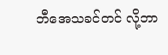ဘီအေသခင်တင် လို့ဘာ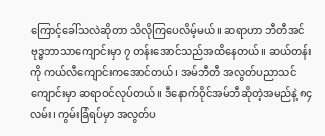ကြောင့်ခေါ်သလဲဆိုတာ သိလိုကြပေလိမ့်မယ်။ ဆရာဟာ ဘီတီအင် ဗုဒ္ဓဘာသာကျောင်းမှာ ၇ တန်းအောင်သည်အထိနေတယ်။ ဆယ်တန်းကို ကယ်လီကျောင်းကအောင်တယ်၊ အမ်ဘီတီ အလွတ်ပညာသင်ကျောင်းမှာ ဆရာဝင်လုပ်တယ်။ ဒီနောက်ဝိုင်အမ်ဘီဆိုတဲ့အမည်နဲ့ ၈၄လမ်း၊ ကွမ်းခြံရပ်မှာ အလွတ်ပ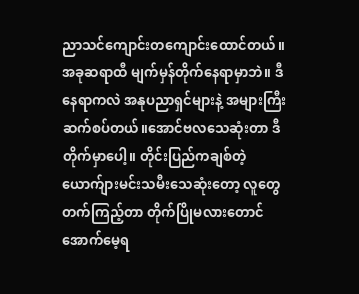ညာသင်ကျောင်းတကျောင်းထောင်တယ်။ အခုဆရာထီ မျက်မှန်တိုက်နေရာမှာဘဲ။ ဒီနေရာကလဲ အနုပညာရှင်များနဲ့ အများကြီး ဆက်စပ်တယ်။အောင်ဗလသေဆုံးတာ ဒီတိုက်မှာပေါ့။ တိုင်းပြည်ကချစ်တဲ့ ယောက်ျားမင်းသမီးသေဆုံးတော့ လူတွေ တက်ကြည့်တာ တိုက်ပြိုမလားတောင် အောက်မေ့ရ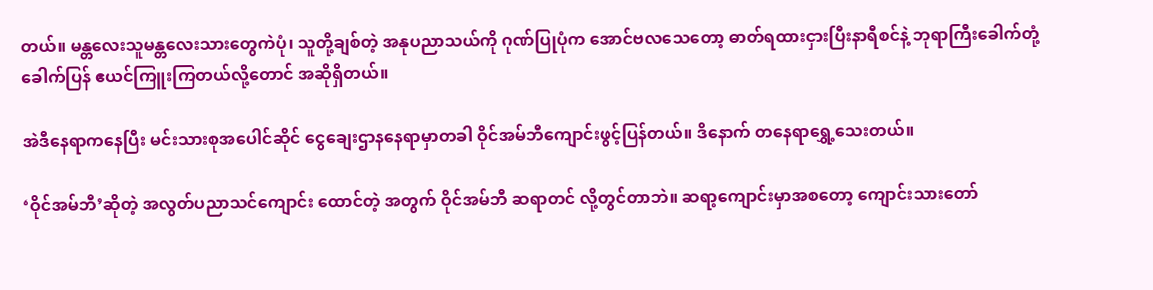တယ်။ မန္တလေးသူမန္တလေးသားတွေကဲပုံ၊ သူတို့ချစ်တဲ့ အနုပညာသယ်ကို ဂုဏ်ပြုပုံက အောင်ဗလသေတော့ ဓာတ်ရထားငှားပြီးနာရီစင်နဲ့ ဘုရာကြီးခေါက်တုံ့ခေါက်ပြန် ဧယင်ကြူးကြတယ်လို့တောင် အဆိုရှိတယ်။

အဲဒီနေရာကနေပြီး မင်းသားစုအပေါင်ဆိုင် ငွေချေးဌာနနေရာမှာတခါ ဝိုင်အမ်ဘီကျောင်းဖွင့်ပြန်တယ်။ ဒိနောက် တနေရာရွှေ့သေးတယ်။

‘ဝိုင်အမ်ဘီ’ဆိုတဲ့ အလွတ်ပညာသင်ကျောင်း ထောင်တဲ့ အတွက် ဝိုင်အမ်ဘီ ဆရာတင် လို့တွင်တာဘဲ။ ဆရာ့ကျောင်းမှာအစတော့ ကျောင်းသားတော်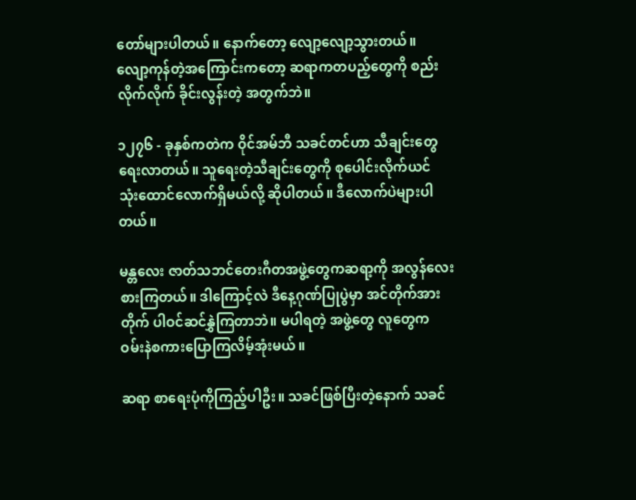တော်များပါတယ်။ နောက်တော့ လျော့လျော့သွားတယ်။ လျော့ကုန်တဲ့အကြောင်းကတော့ ဆရာကတပည့်တွေကို စည်းလိုက်လိုက် ခိုင်းလွန်းတဲ့ အတွက်ဘဲ။

၁၂၇၆ - ခုနှစ်ကတဲက ဝိုင်အမ်ဘီ သခင်တင်ဟာ သီချင်းတွေရေးလာတယ်။ သူရေးတဲ့သီချင်းတွေကို စုပေါင်းလိုက်ယင် သုံးထောင်လောက်ရှိမယ်လို့ ဆိုပါတယ်။ ဒီလောက်ပဲများပါတယ်။

မန္တလေး ဇာတ်သဘင်တေးဂီတအဖွဲ့တွေကဆရာ့ကို အလွန်လေးစားကြတယ်။ ဒါကြောင့်လဲ ဒီနေ့ဂုဏ်ပြုပွဲမှာ အင်တိုက်အားတိုက် ပါဝင်ဆင်နွှဲကြတာဘဲ။ မပါရတဲ့ အဖွဲ့တွေ လူတွေက ဝမ်းနဲစကားပြောကြလိမ့်အုံးမယ်။

ဆရာ စာရေးပုံကိုကြည့်ပါဦး။ သခင်ဖြစ်ပြီးတဲ့နောက် သခင်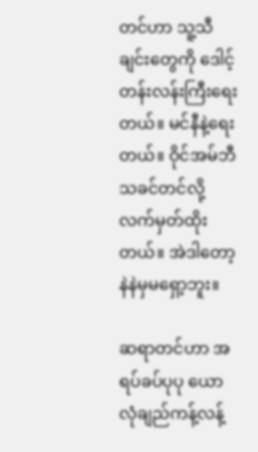တင်ဟာ သူ့သီချင်းတွေကို ဒေါင့်တန်းလန်းကြီးရေးတယ်။ မင်နီနဲ့ရေးတယ်။ ဝိုင်အမ်ဘီ သခင်တင်လို့လက်မှတ်ထိုးတယ်။ အဲဒါတော့ နဲနဲမှမရှော့ဘူး။

ဆရာတင်ဟာ အရပ်ခပ်ပုပု ယောလုံချည်ကန့်လန့်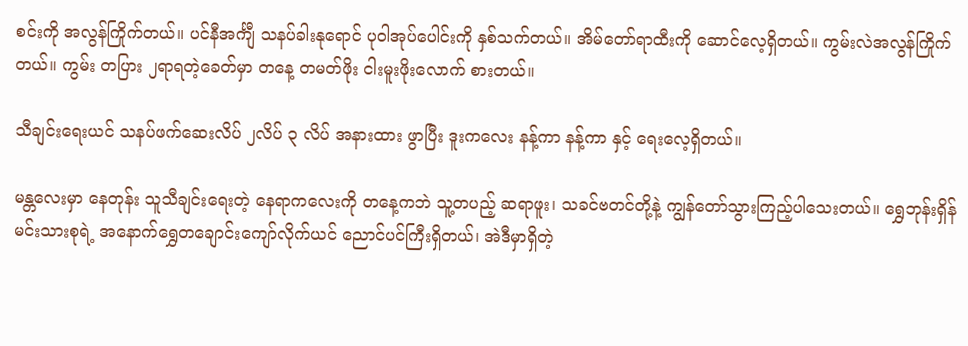စင်းကို အလွန်ကြိုက်တယ်။ ပင်နီအင်္ကျီ သနပ်ခါးနုရောင် ပုဝါအုပ်ပေါင်းကို နှစ်သက်တယ်။ အိမ်တော်ရာထီးကို ဆောင်လေ့ရှိတယ်။ ကွမ်းလဲအလွန်ကြိုက်တယ်။ ကွမ်း တပြား ၂ရာရတဲ့ခေတ်မှာ တနေ့ တမတ်ဖိုး ငါးမူးဖိုးလောက် စားတယ်။

သီချင်းရေးယင် သနပ်ဖက်ဆေးလိပ် ၂လိပ် ၃ လိပ် အနားထား ဖွာပြီး ဒူးကလေး နန့်ကာ နန့်ကာ နှင့် ရေးလေ့ရှိတယ်။

မန္တလေးမှာ နေတုန်း သူသီချင်းရေးတဲ့ နေရာကလေးကို တနေ့ကဘဲ သူ့တပည့် ဆရာဖူး၊ သခင်ဗတင်တို့နဲ့ ကျွန်တော်သွားကြည့်ပါသေးတယ်။ ရွှေဘုန်းရှိန်မင်းသားစုရဲ့ အနောက်ရွှေတချောင်းကျော်လိုက်ယင် ညောင်ပင်ကြီးရှိတယ်၊ အဲဒီမှာရှိတဲ့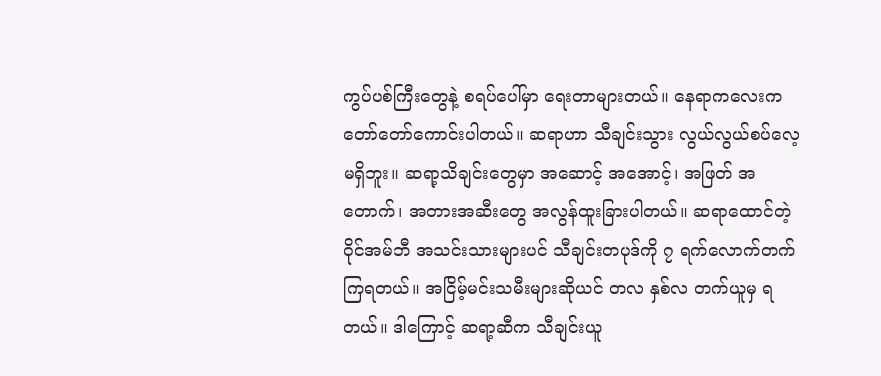ကွပ်ပစ်ကြီးတွေနဲ့ စရပ်ပေါ်မှာ ရေးတာများတယ်။ နေရာကလေးက တော်တော်ကောင်းပါတယ်။ ဆရာဟာ သီချင်းသွား လွယ်လွယ်စပ်လေ့ မရှိဘူး။ ဆရာ့သိချင်းတွေမှာ အဆောင့် အအောင့်၊ အဖြတ် အတောက်၊ အတားအဆီးတွေ အလွန်ထူးခြားပါတယ်။ ဆရာထောင်တဲ့ ဝိုင်အမ်ဘီ အသင်းသားများပင် သီချင်းတပုဒ်ကို ၇ ရက်လောက်တက်ကြရတယ်။ အငြိမ့်မင်းသမီးများဆိုယင် တလ နှစ်လ တက်ယူမှ ရတယ်။ ဒါကြောင့် ဆရာ့ဆီက သီချင်းယူ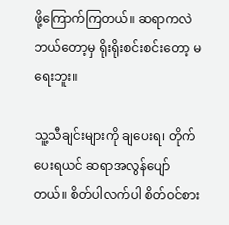ဖို့ကြောက်ကြတယ်။ ဆရာကလဲ ဘယ်တော့မှ ရိုးရိုးစင်းစင်းတော့ မရေးဘူး။

သူ့သီချင်းများကို ချပေးရ၊ တိုက်ပေးရယင် ဆရာအလွန်ပျော်တယ်။ စိတ်ပါလက်ပါ စိတ်ဝင်စား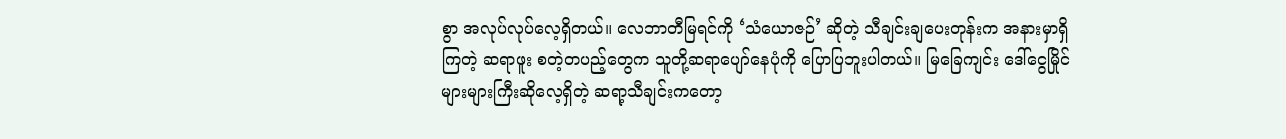စွာ အလုပ်လုပ်လေ့ရှိတယ်။ လေဘာတီမြရင်ကို ‘သံယောဇဉ်’ ဆိုတဲ့ သီချင်းချပေးတုန်းက အနားမှာရှိကြတဲ့ ဆရာဖူး စတဲ့တပည့်တွေက သူတို့ဆရာပျော်နေပုံကို ပြောပြဘူးပါတယ်။ မြခြေကျင်း ဒေါ်ငွေမြိုင် များများကြီးဆိုလေ့ရှိတဲ့ ဆရာ့သီချင်းကတော့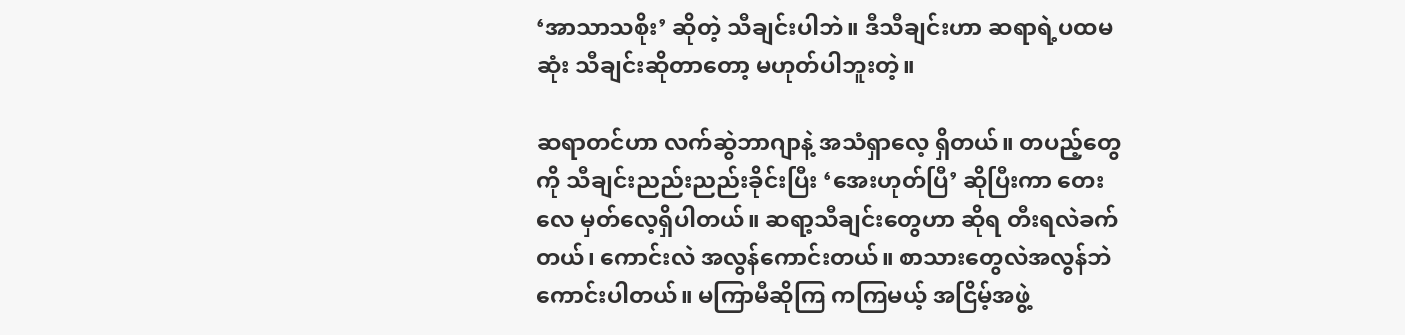‘အာသာသစိုး’ ဆိုတဲ့ သီချင်းပါဘဲ။ ဒီသီချင်းဟာ ဆရာရဲ့ပထမဆုံး သီချင်းဆိုတာတော့ မဟုတ်ပါဘူးတဲ့။

ဆရာတင်ဟာ လက်ဆွဲဘာဂျာနဲ့ အသံရှာလေ့ ရှိတယ်။ တပည့်တွေကို သီချင်းညည်းညည်းခိုင်းပြီး ‘အေးဟုတ်ပြီ’ ဆိုပြီးကာ တေးလေ မှတ်လေ့ရှိပါတယ်။ ဆရာ့သီချင်းတွေဟာ ဆိုရ တီးရလဲခက်တယ်၊ ကောင်းလဲ အလွန်ကောင်းတယ်။ စာသားတွေလဲအလွန်ဘဲ ကောင်းပါတယ်။ မကြာမီဆိုကြ ကကြမယ့် အငြိမ့်အဖွဲ့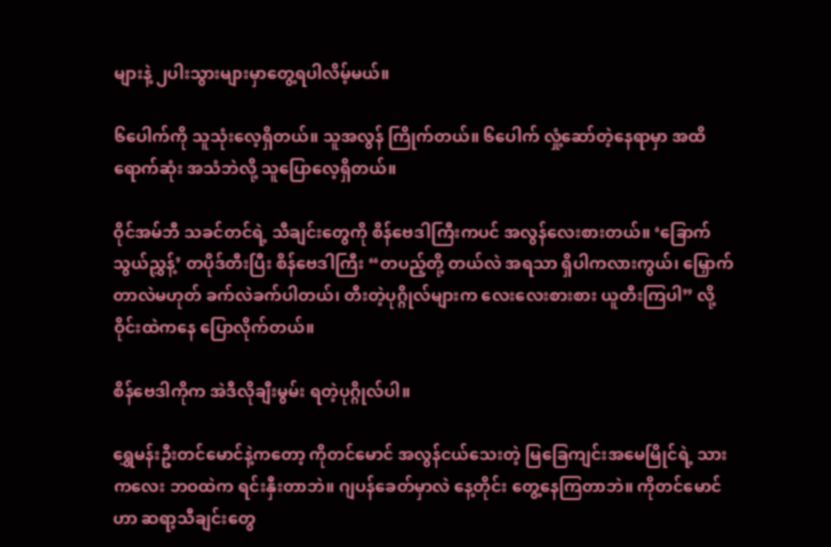များနဲ့ ၂ပါးသွားများမှာတွေ့ရပါလိမ့်မယ်။

၆ပေါက်ကို သူသုံးလေ့ရှိတယ်။ သူအလွန် ကြိုက်တယ်။ ၆ပေါက် လှုံ့ဆော်တဲ့နေရာမှာ အထိရောက်ဆုံး အသံဘဲလို့ သူပြောလေ့ရှိတယ်။

ဝိုင်အမ်ဘီ သခင်တင်ရဲ့ သီချင်းတွေကို စိန်ဗေဒါကြီးကပင် အလွန်လေးစားတယ်။ ‘ခြောက်သွယ်ညွှန့်’ တပိုဒ်တီးပြီး စိန်ဗေဒါကြီး “တပည့်တို့ တယ်လဲ အရသာ ရှိပါကလားကွယ်၊ မြှောက်တာလဲမဟုတ် ခက်လဲခက်ပါတယ်၊ တီးတဲ့ပုဂ္ဂိုလ်များက လေးလေးစားစား ယူတီးကြပါ” လို့ ဝိုင်းထဲကနေ ပြောလိုက်တယ်။

စိန်ဗေဒါကိုက အဲဒီလိုချီးမွမ်း ရတဲ့ပုဂ္ဂိုလ်ပါ။

ရွှေမန်းဦးတင်မောင်နဲ့ကတော့ ကိုတင်မောင် အလွန်ငယ်သေးတဲ့ မြခြေကျင်းအမေမြိုင်ရဲ့ သားကလေး ဘဝထဲက ရင်းနှီးတာဘဲ။ ဂျပန်ခေတ်မှာလဲ နေ့တိုင်း တွေ့နေကြတာဘဲ။ ကိုတင်မောင်ဟာ ဆရာ့သီချင်းတွေ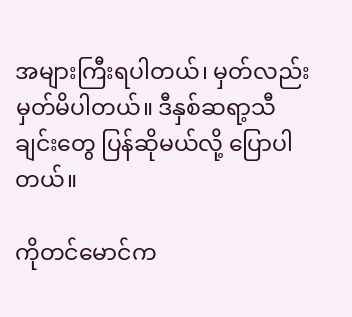အများကြီးရပါတယ်၊ မှတ်လည်း မှတ်မိပါတယ်။ ဒီနှစ်ဆရာ့သီချင်းတွေ ပြန်ဆိုမယ်လို့ ပြောပါတယ်။

ကိုတင်မောင်က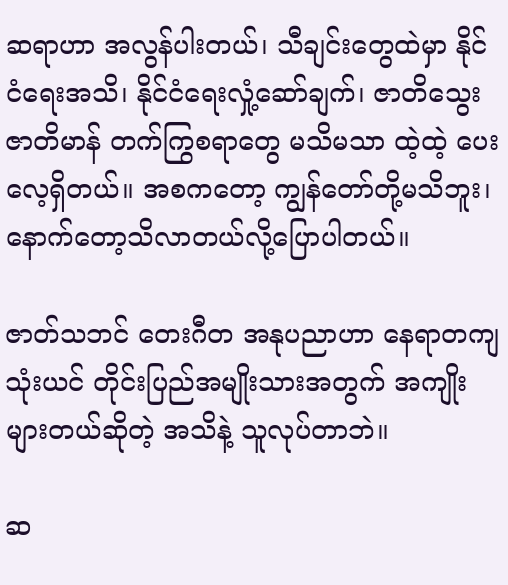ဆရာဟာ အလွန်ပါးတယ်၊ သီချင်းတွေထဲမှာ နိုင်ငံရေးအသိ၊ နိုင်ငံရေးလှုံ့ဆော်ချက်၊ ဇာတိသွေး ဇာတိမာန် တက်ကြွစရာတွေ မသိမသာ ထဲ့ထဲ့ ပေးလေ့ရှိတယ်။ အစကတော့ ကျွန်တော်တို့မသိဘူး၊ နောက်တော့သိလာတယ်လို့ပြောပါတယ်။

ဇာတ်သဘင် တေးဂီတ အနုပညာဟာ နေရာတကျ သုံးယင် တိုင်းပြည်အမျိုးသားအတွက် အကျိုးများတယ်ဆိုတဲ့ အသိနဲ့ သူလုပ်တာဘဲ။

ဆ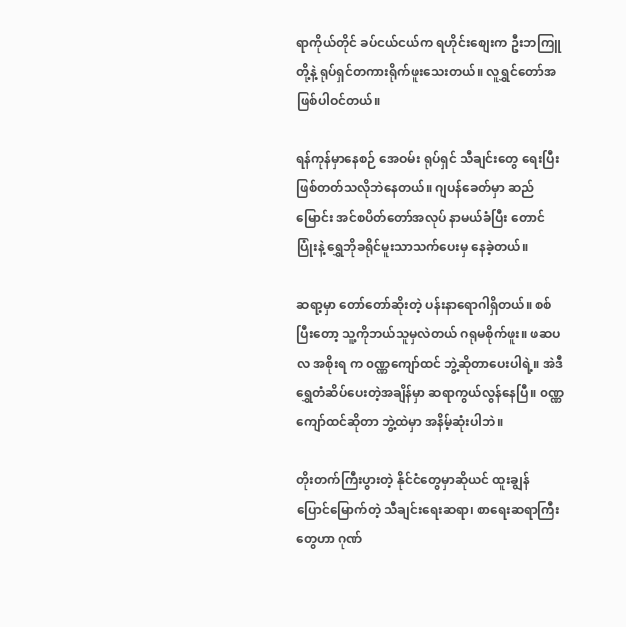ရာကိုယ်တိုင် ခပ်ငယ်ငယ်က ရဟိုင်းစျေးက ဦးဘကြူတို့နဲ့ ရုပ်ရှင်တကားရိုက်ဖူးသေးတယ်။ လူရွှင်တော်အဖြစ်ပါဝင်တယ်။

ရန်ကုန်မှာနေစဉ် အေဝမ်း ရုပ်ရှင် သီချင်းတွေ ရေးပြီး ဖြစ်တတ်သလိုဘဲနေတယ်။ ဂျပန်ခေတ်မှာ ဆည်မြောင်း အင်စပိတ်တော်အလုပ် နာမယ်ခံပြီး တောင်ပြုံးနဲ့ ရွှေဘိုခရိုင်မူးသာသက်ပေးမှ နေခဲ့တယ်။

ဆရာ့မှာ တော်တော်ဆိုးတဲ့ ပန်းနာရောဂါရှိတယ်။ စစ်ပြီးတော့ သူ့ကိုဘယ်သူမှလဲတယ် ဂရုမစိုက်ဖူး။ ဖဆပလ အစိုးရ က ၀ဏ္ဏကျော်ထင် ဘွဲ့ဆိုတာပေးပါရဲ့။ အဲဒီ ရွှေတံဆိပ်ပေးတဲ့အချိန်မှာ ဆရာကွယ်လွန်နေပြီ။ ၀ဏ္ဏကျော်ထင်ဆိုတာ ဘွဲ့ထဲမှာ အနိမ့်ဆုံးပါဘဲ။

တိုးတက်ကြီးပွားတဲ့ နိုင်ငံတွေမှာဆိုယင် ထူးချွန် ပြောင်မြောက်တဲ့ သီချင်းရေးဆရာ၊ စာရေးဆရာကြီးတွေဟာ ဂုဏ်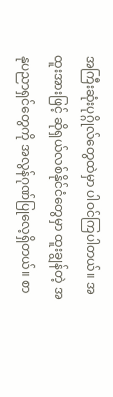အကြီးဆုံးပုဂ္ဂိုလ်တွေထဲမှာ ပါဝင်ကြပါတယ်။ အထူးအားဖြင့် ဆိုရှယ်လစ်နိုင်ငံတွေမှာ ထူးချွန်တဲ့ အနုပညာရှင်တွေကို အလွန်ဂုဏ်ပြုလေ့ရှိတယ်။ စာ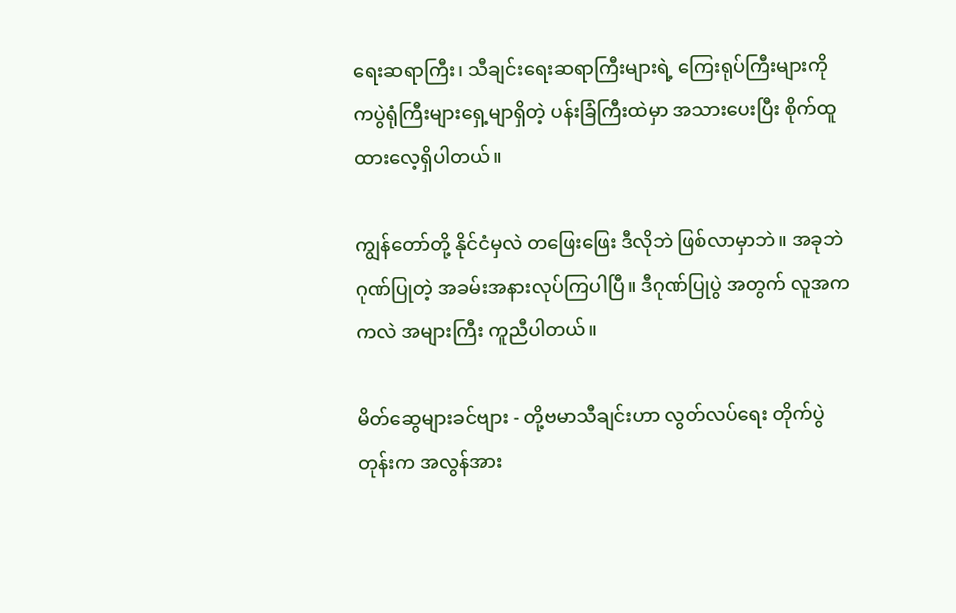ရေးဆရာကြီး၊ သီချင်းရေးဆရာကြီးများရဲ့ ကြေးရုပ်ကြီးများကို ကပွဲရုံကြီးများရှေ့မျာရှိတဲ့ ပန်းခြံကြီးထဲမှာ အသားပေးပြီး စိုက်ထူထားလေ့ရှိပါတယ်။

ကျွန်တော်တို့ နိုင်ငံမှလဲ တဖြေးဖြေး ဒီလိုဘဲ ဖြစ်လာမှာဘဲ။ အခုဘဲ ဂုဏ်ပြုတဲ့ အခမ်းအနားလုပ်ကြပါပြီ။ ဒီဂုဏ်ပြုပွဲ အတွက် လူအက ကလဲ အများကြီး ကူညီပါတယ်။

မိတ်ဆွေများခင်ဗျား - တို့ဗမာသီချင်းဟာ လွတ်လပ်ရေး တိုက်ပွဲတုန်းက အလွန်အား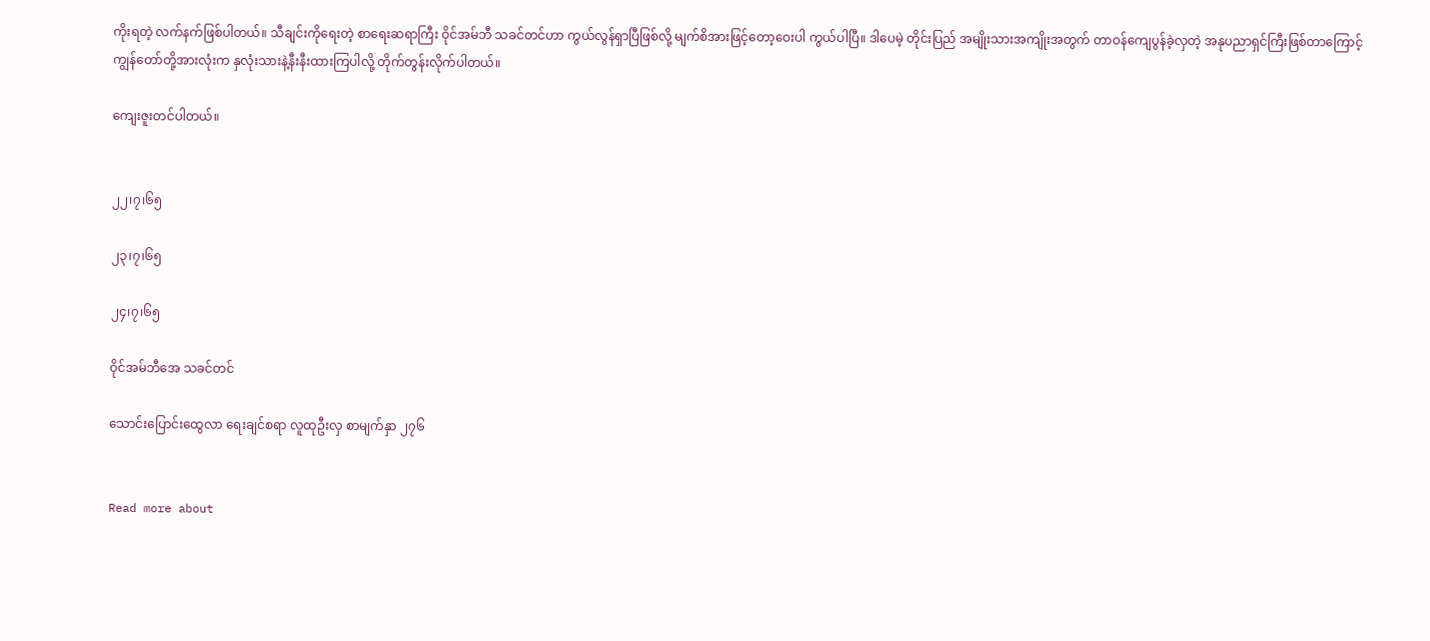ကိုးရတဲ့ လက်နက်ဖြစ်ပါတယ်။ သီချင်းကိုရေးတဲ့ စာရေးဆရာကြီး ဝိုင်အမ်ဘီ သခင်တင်ဟာ ကွယ်လွန်ရှာပြီဖြစ်လို့ မျက်စိအားဖြင့်တော့ဝေးပါ ကွယ်ပါပြီ။ ဒါပေမဲ့ တိုင်းပြည် အမျိုးသားအကျိုးအတွက် တာဝန်ကျေပွန်ခဲ့လှတဲ့ အနုပညာရှင်ကြီးဖြစ်တာကြောင့် ကျွန်တော်တို့အားလုံးက နှလုံးသားနဲ့နီးနီးထားကြပါလို့ တိုက်တွန်းလိုက်ပါတယ်။

ကျေးဇူးတင်ပါတယ်။


၂၂၊၇၊၆၅

၂၃၊၇၊၆၅

၂၄၊၇၊၆၅

ဝိုင်အမ်ဘီအေ သခင်တင်

သောင်းပြောင်းထွေလာ ရေးချင်စရာ လူထုဦးလှ စာမျက်နှာ ၂၇၆


Read more about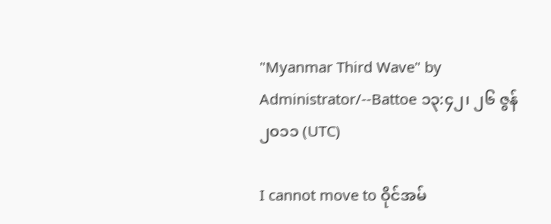"Myanmar Third Wave" by Administrator/--Battoe ၁၃:၄၂၊ ၂၆ ဇွန် ၂၀၁၁ (UTC)

I cannot move to ဝိုင်အမ်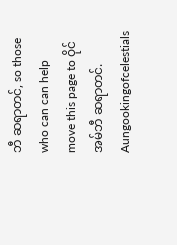ဘီ ဆရာတင်, so those who can can help move this page to ဝိုင်အမ်ဘီ ဆရာတင်. Aungookingofcelestials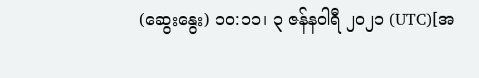(ဆွေးနွေး) ၁၀:၁၁၊ ၃ ဇန်နဝါရီ ၂၀၂၁ (UTC)[အ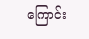ကြောင်း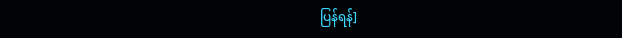ပြန်ရန်]